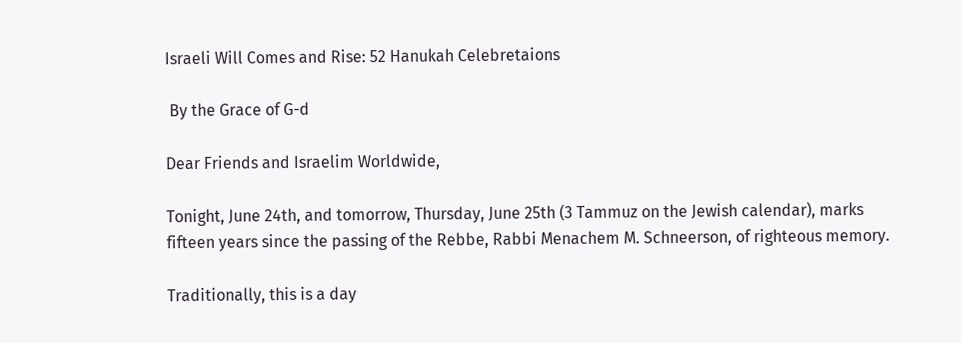Israeli Will Comes and Rise: 52 Hanukah Celebretaions

 By the Grace of G-d

Dear Friends and Israelim Worldwide,

Tonight, June 24th, and tomorrow, Thursday, June 25th (3 Tammuz on the Jewish calendar), marks fifteen years since the passing of the Rebbe, Rabbi Menachem M. Schneerson, of righteous memory.

Traditionally, this is a day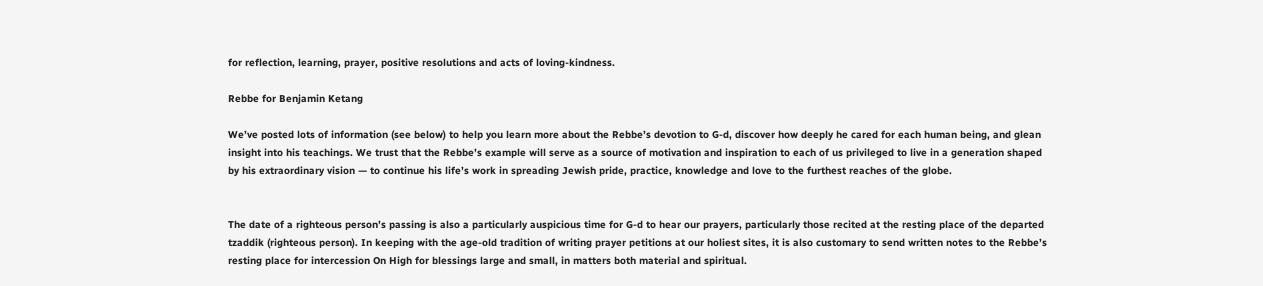for reflection, learning, prayer, positive resolutions and acts of loving-kindness.

Rebbe for Benjamin Ketang

We’ve posted lots of information (see below) to help you learn more about the Rebbe’s devotion to G-d, discover how deeply he cared for each human being, and glean insight into his teachings. We trust that the Rebbe’s example will serve as a source of motivation and inspiration to each of us privileged to live in a generation shaped by his extraordinary vision — to continue his life’s work in spreading Jewish pride, practice, knowledge and love to the furthest reaches of the globe.


The date of a righteous person’s passing is also a particularly auspicious time for G-d to hear our prayers, particularly those recited at the resting place of the departed tzaddik (righteous person). In keeping with the age-old tradition of writing prayer petitions at our holiest sites, it is also customary to send written notes to the Rebbe’s resting place for intercession On High for blessings large and small, in matters both material and spiritual.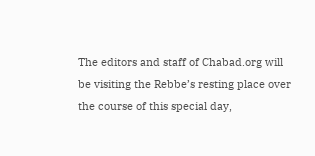The editors and staff of Chabad.org will be visiting the Rebbe’s resting place over the course of this special day,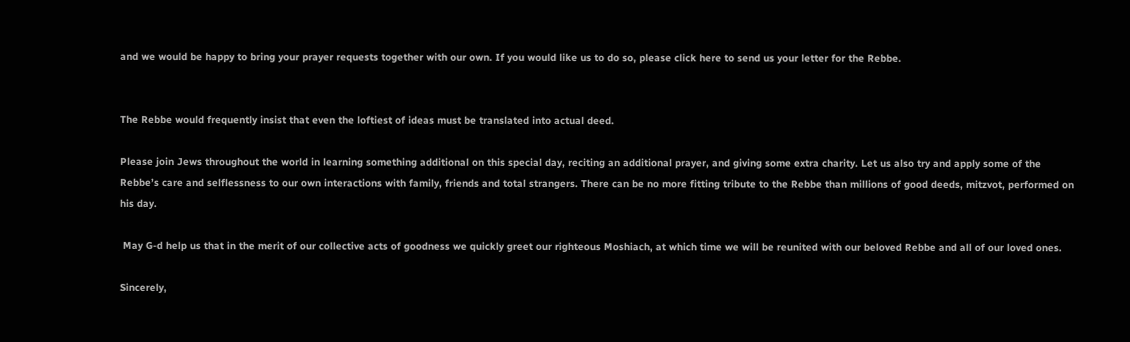and we would be happy to bring your prayer requests together with our own. If you would like us to do so, please click here to send us your letter for the Rebbe.


The Rebbe would frequently insist that even the loftiest of ideas must be translated into actual deed.

Please join Jews throughout the world in learning something additional on this special day, reciting an additional prayer, and giving some extra charity. Let us also try and apply some of the Rebbe’s care and selflessness to our own interactions with family, friends and total strangers. There can be no more fitting tribute to the Rebbe than millions of good deeds, mitzvot, performed on his day.

 May G-d help us that in the merit of our collective acts of goodness we quickly greet our righteous Moshiach, at which time we will be reunited with our beloved Rebbe and all of our loved ones.

Sincerely,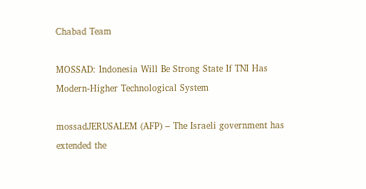Chabad Team

MOSSAD: Indonesia Will Be Strong State If TNI Has Modern-Higher Technological System

mossadJERUSALEM (AFP) – The Israeli government has extended the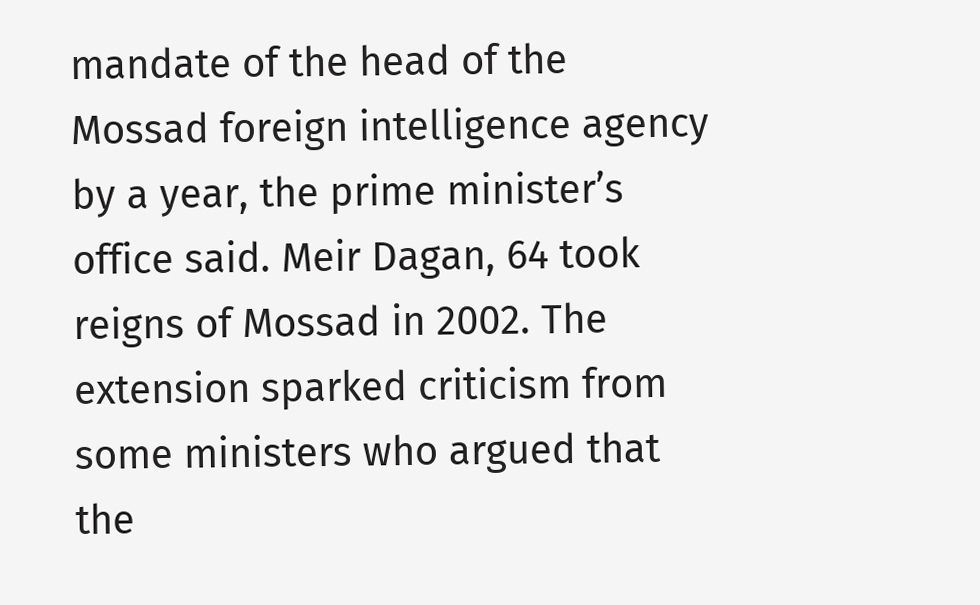mandate of the head of the Mossad foreign intelligence agency by a year, the prime minister’s office said. Meir Dagan, 64 took reigns of Mossad in 2002. The extension sparked criticism from some ministers who argued that the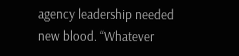agency leadership needed new blood. “Whatever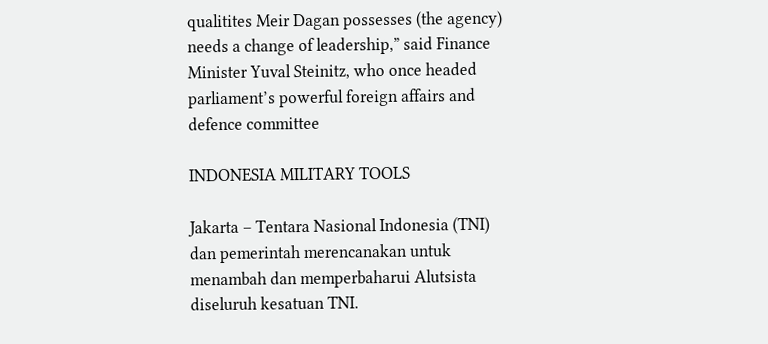qualitites Meir Dagan possesses (the agency) needs a change of leadership,” said Finance Minister Yuval Steinitz, who once headed parliament’s powerful foreign affairs and defence committee

INDONESIA MILITARY TOOLS

Jakarta – Tentara Nasional Indonesia (TNI) dan pemerintah merencanakan untuk menambah dan memperbaharui Alutsista diseluruh kesatuan TNI.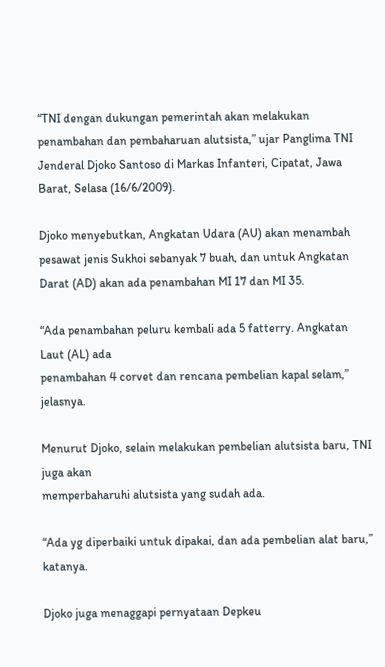“TNI dengan dukungan pemerintah akan melakukan penambahan dan pembaharuan alutsista,” ujar Panglima TNI Jenderal Djoko Santoso di Markas Infanteri, Cipatat, Jawa Barat, Selasa (16/6/2009).

Djoko menyebutkan, Angkatan Udara (AU) akan menambah pesawat jenis Sukhoi sebanyak 7 buah, dan untuk Angkatan Darat (AD) akan ada penambahan MI 17 dan MI 35.

“Ada penambahan peluru kembali ada 5 fatterry. Angkatan Laut (AL) ada
penambahan 4 corvet dan rencana pembelian kapal selam,” jelasnya.

Menurut Djoko, selain melakukan pembelian alutsista baru, TNI juga akan
memperbaharuhi alutsista yang sudah ada.

“Ada yg diperbaiki untuk dipakai, dan ada pembelian alat baru,” katanya.

Djoko juga menaggapi pernyataan Depkeu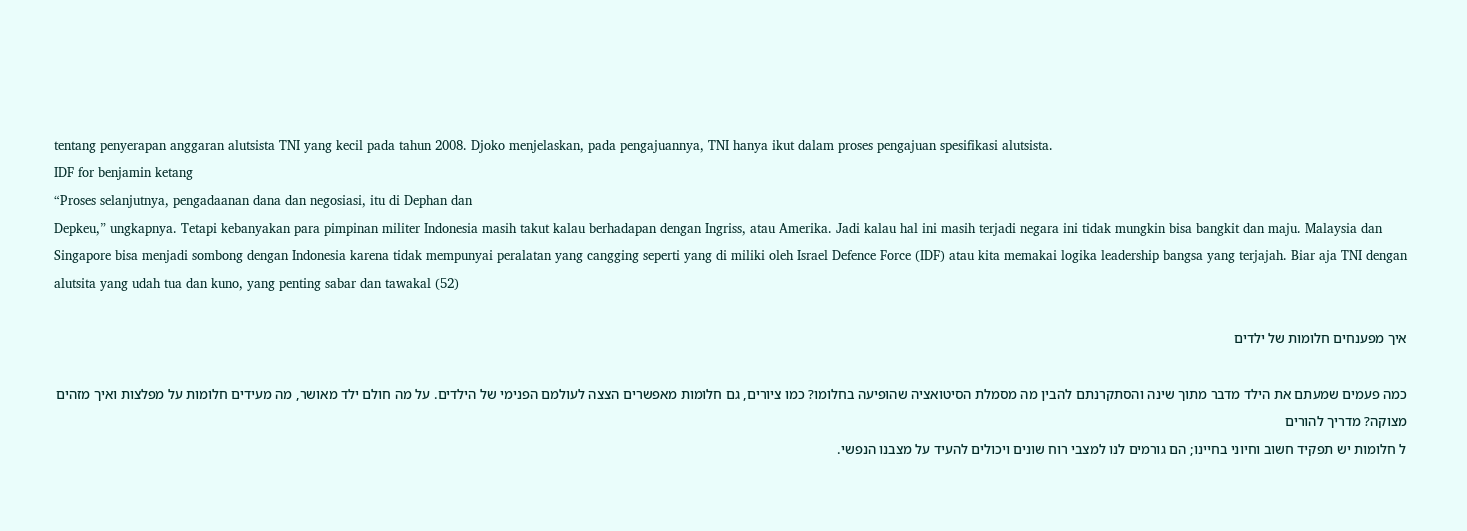tentang penyerapan anggaran alutsista TNI yang kecil pada tahun 2008. Djoko menjelaskan, pada pengajuannya, TNI hanya ikut dalam proses pengajuan spesifikasi alutsista.
IDF for benjamin ketang
“Proses selanjutnya, pengadaanan dana dan negosiasi, itu di Dephan dan
Depkeu,” ungkapnya. Tetapi kebanyakan para pimpinan militer Indonesia masih takut kalau berhadapan dengan Ingriss, atau Amerika. Jadi kalau hal ini masih terjadi negara ini tidak mungkin bisa bangkit dan maju. Malaysia dan Singapore bisa menjadi sombong dengan Indonesia karena tidak mempunyai peralatan yang cangging seperti yang di miliki oleh Israel Defence Force (IDF) atau kita memakai logika leadership bangsa yang terjajah. Biar aja TNI dengan alutsita yang udah tua dan kuno, yang penting sabar dan tawakal (52)

איך מפענחים חלומות של ילדים

כמה פעמים שמעתם את הילד מדבר מתוך שינה והסתקרנתם להבין מה מסמלת הסיטואציה שהופיעה בחלומו? כמו ציורים, גם חלומות מאפשרים הצצה לעולמם הפנימי של הילדים. על מה חולם ילד מאושר, מה מעידים חלומות על מפלצות ואיך מזהים מצוקה? מדריך להורים
ל חלומות יש תפקיד חשוב וחיוני בחיינו; הם גורמים לנו למצבי רוח שונים ויכולים להעיד על מצבנו הנפשי.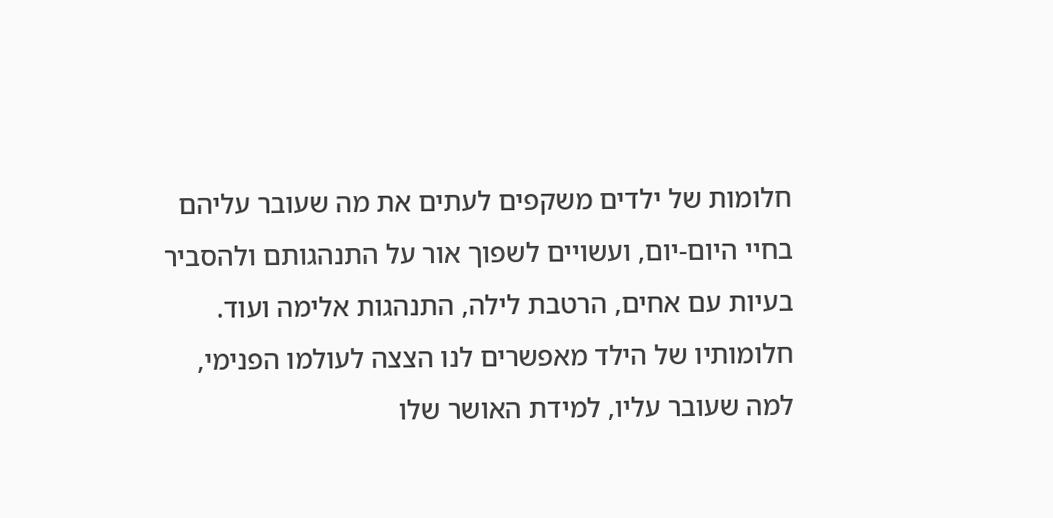חלומות של ילדים משקפים לעתים את מה שעובר עליהם בחיי היום-יום, ועשויים לשפוך אור על התנהגותם ולהסביר בעיות עם אחים, הרטבת לילה, התנהגות אלימה ועוד. חלומותיו של הילד מאפשרים לנו הצצה לעולמו הפנימי, למה שעובר עליו, למידת האושר שלו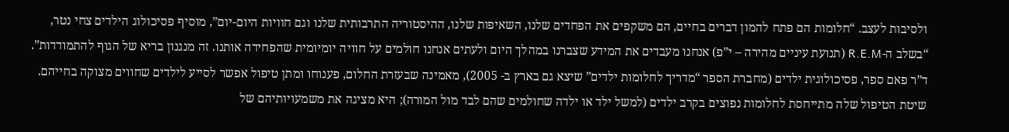ולסיבות לעצב. “חלומות הם פתח להמון דברים בחיים, הם משקפים את הפחדים שלנו, השאיפות שלנו, ההיסטוריה התרבותית שלנו וגם חוויות היום-יום”, מוסיף פסיכולוג הילדים צחי נטר, “בשלב ה-R.E.M (תנועת עיניים מהירה – י”פ) אנחנו מעבדים את המידע שצברנו במהלך היום ולעתים אנחנו חולמים על חוויה יומיומית שהפחידה אותנו. זה מנגנון בריא של הגוף להתמודדות”.
ד”ר פאם ספר, פסיכולוגית ילדים (מחברת הספר “מדריך לחלומות ילדים” שיצא גם בארץ ב- 2005), מאמינה שבעזרת החלום, פענוחו ומתן טיפול אפשר לסייע לילדים שחווים מצוקה בחייהם. שיטת הטיפול שלה מתייחסת לחלומות נפוצים בקרב ילדים (למשל ילד או ילדה שחולמים שהם לבד מול המורה); היא מציגה את משמעויותיהם של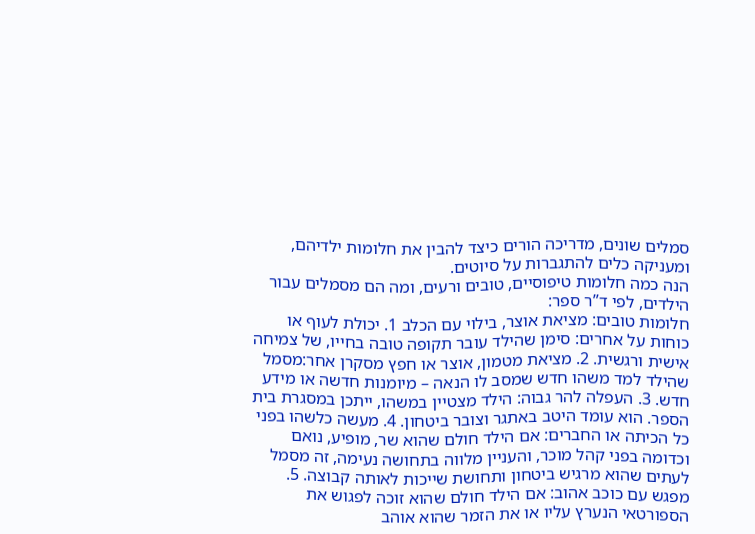סמלים שונים, מדריכה הורים כיצד להבין את חלומות ילדיהם, ומעניקה כלים להתגברות על סיוטים.
הנה כמה חלומות טיפוסיים, טובים ורעים, ומה הם מסמלים עבור הילדים, לפי ד”ר ספר:
חלומות טובים: מציאת אוצר, בילוי עם הכלב 1. יכולת לעוף או כוחות על אחרים: סימן שהילד עובר תקופה טובה בחייו, של צמיחה אישית ורגשית. 2. מציאת מטמון, אוצר או חפץ מסקרן אחר:מסמל שהילד למד משהו חדש שמסב לו הנאה – מיומנות חדשה או מידע חדש. 3. העפלה להר גבוה: הילד מצטיין במשהו, ייתכן במסגרת בית הספר. הוא עומד היטב באתגר וצובר ביטחון. 4. מעשה כלשהו בפני כל הכיתה או החברים: אם הילד חולם שהוא שר, מופיע, נואם וכדומה בפני קהל מוכר, והעניין מלווה בתחושה נעימה, זה מסמל לעתים שהוא מרגיש ביטחון ותחושת שייכות לאותה קבוצה. 5. מפגש עם כוכב אהוב: אם הילד חולם שהוא זוכה לפגוש את הספורטאי הנערץ עליו או את הזמר שהוא אוהב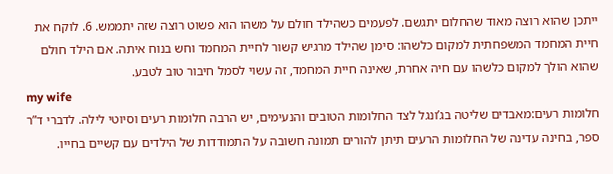ייתכן שהוא רוצה מאוד שהחלום יתגשם. לפעמים כשהילד חולם על משהו הוא פשוט רוצה שזה יתממש. 6. לוקח את חיית המחמד המשפחתית למקום כלשהו: סימן שהילד מרגיש קשור לחיית המחמד וחש בנוח איתה. אם הילד חולם שהוא הולך למקום כלשהו עם חיה אחרת, שאינה חיית המחמד, זה עשוי לסמל חיבור טוב לטבע.
my wife
חלומות רעים:מאבדים שליטה בג’ונגל לצד החלומות הטובים והנעימים, יש הרבה חלומות רעים וסיוטי לילה. לדברי ד”ר ספר, בחינה עדינה של החלומות הרעים תיתן להורים תמונה חשובה על התמודדות של הילדים עם קשיים בחייו.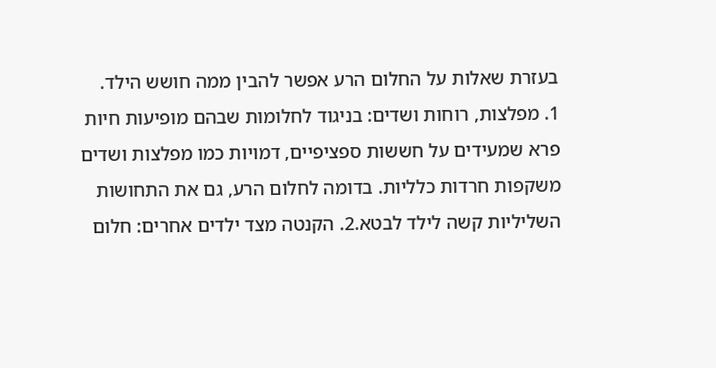בעזרת שאלות על החלום הרע אפשר להבין ממה חושש הילד.
1. מפלצות, רוחות ושדים: בניגוד לחלומות שבהם מופיעות חיות פרא שמעידים על חששות ספציפיים, דמויות כמו מפלצות ושדים משקפות חרדות כלליות. בדומה לחלום הרע, גם את התחושות השליליות קשה לילד לבטא.2. הקנטה מצד ילדים אחרים: חלום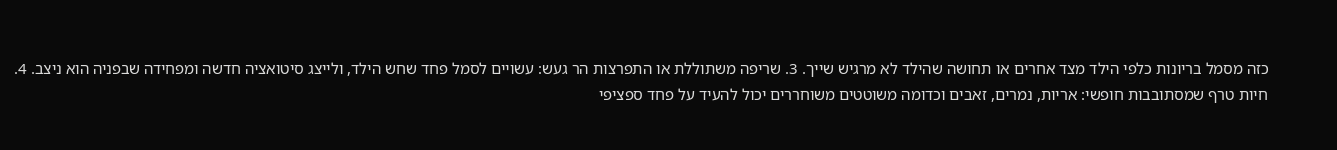כזה מסמל בריונות כלפי הילד מצד אחרים או תחושה שהילד לא מרגיש שייך. 3. שריפה משתוללת או התפרצות הר געש: עשויים לסמל פחד שחש הילד, ולייצג סיטואציה חדשה ומפחידה שבפניה הוא ניצב. 4. חיות טרף שמסתובבות חופשי: אריות, נמרים, זאבים וכדומה משוטטים משוחררים יכול להעיד על פחד ספציפי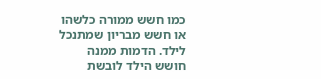כמו חשש ממורה כלשהו או חשש מבריון שמתנכל לילד. הדמות ממנה חושש הילד לובשת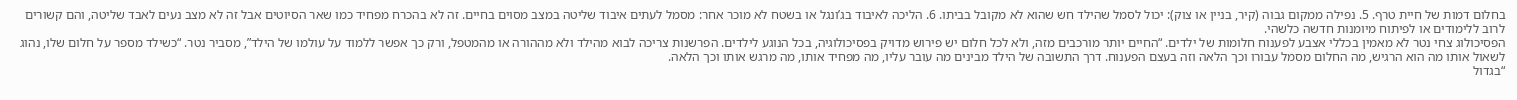בחלום דמות של חיית טרף. 5. נפילה ממקום גבוה (קיר, בניין או צוק): יכול לסמל שהילד חש שהוא לא מקובל בביתו. 6. הליכה לאיבוד בג’ונגל או בשטח לא מוכר אחר: מסמל לעתים איבוד שליטה במצב מסוים בחיים. זה לא בהכרח מפחיד כמו שאר הסיוטים אבל זה לא מצב נעים לאבד שליטה, והם קשורים לרוב ללימודים או לפיתוח מיומנות חדשה כלשהי.
הפסיכולוג צחי נטר לא מאמין בכללי אצבע לפענוח חלומות של ילדים. “החיים יותר מורכבים מזה, ולא לכל חלום יש פירוש מדויק בפסיכולוגיה, בכל הנוגע לילדים. הפרשנות צריכה לבוא מהילד ולא מההורה או מהמטפל, ורק כך אפשר ללמוד על עולמו של הילד”, מסביר נטר. “כשילד מספר על חלום שלו, נהוג לשאול אותו מה הוא הרגיש, מה החלום מסמל עבורו וכך הלאה וזה בעצם הפענוח. דרך התשובה של הילד מבינים מה עובר עליו, מה מפחיד אותו, מה מרגש אותו וכך הלאה.
“בגדול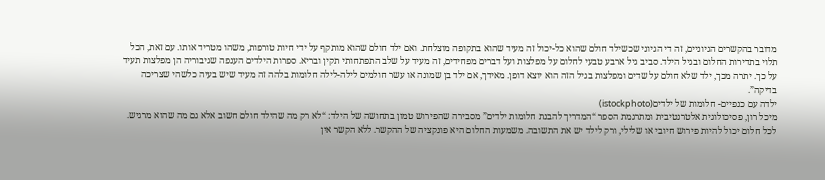מדובר בהקשרים הגיוניים, זה די הגיוני שכשילד חולם שהוא כל-יכול זה מעיד שהוא בתקופה מוצלחת. ואם ילד חולם שהוא מותקף על ידי חיות טורפות, משהו מטריד אותו. עם זאת, הכל תלוי בתדירות החלום ובגיל הילד. סביב גיל ארבע טבעי לחלום על מפלצות ועל דברים מפחידים, זה מעיד על שלב התפתחותי תקין ובריא. ספרות הילדים הענפה שגיבוריה הן מפלצות תעיד על כך. יתרה מכך, ילד שלא חולם על שדים ומפלצות בגיל הזה הוא יוצא דופן. מאידך, אם ילד בן שמונה או עשר חולמים לילה-לילה חלומות בלהה זה מעיד שיש בעיה כלשהי שצריכה בדיקה”.
ילדה עם כנפיים- חלומות של ילדים(istockphoto)
מיכל רון, פסיכולוגית אלטרנטיבית ומתרגמת הספר “המדריך להבנת חלומות ילדים” מסבירה שהפירוש טמון בתחושה של הילד: “לא רק מה שהילד חולם חשוב אלא גם מה שהוא מרגיש. לכל חלום יכול להיות פירוש חיובי או שלילי, ורק לילד יש את התשובה. משמעות החלום היא פונקציה של ההקשר. ללא הקשר אין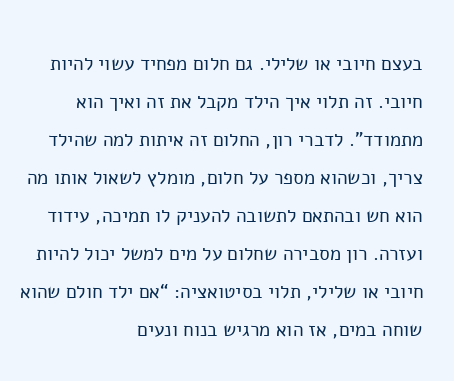בעצם חיובי או שלילי. גם חלום מפחיד עשוי להיות חיובי. זה תלוי איך הילד מקבל את זה ואיך הוא מתמודד”. לדברי רון, החלום זה איתות למה שהילד צריך, וכשהוא מספר על חלום, מומלץ לשאול אותו מה הוא חש ובהתאם לתשובה להעניק לו תמיכה, עידוד ועזרה. רון מסבירה שחלום על מים למשל יכול להיות חיובי או שלילי, תלוי בסיטואציה: “אם ילד חולם שהוא שוחה במים, אז הוא מרגיש בנוח ונעים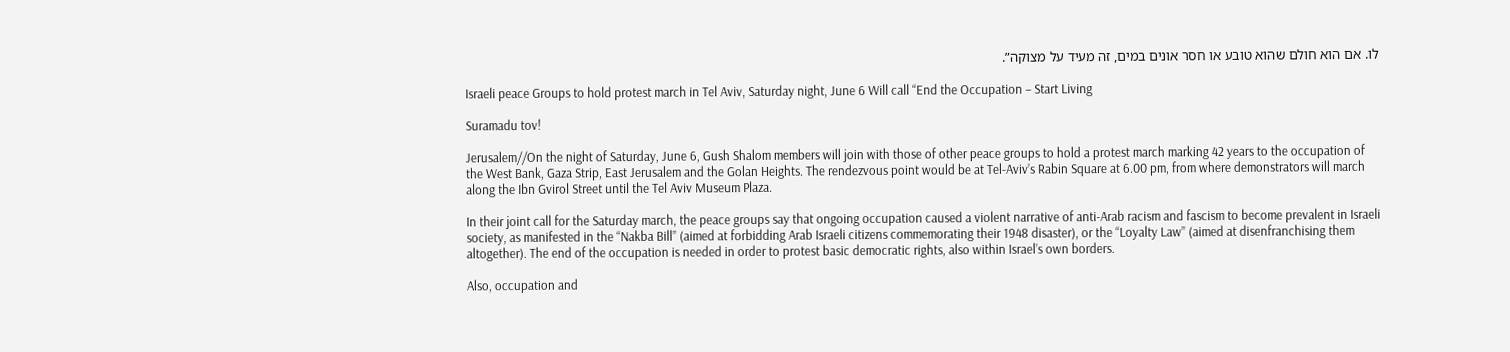לו. אם הוא חולם שהוא טובע או חסר אונים במים, זה מעיד על מצוקה”.

Israeli peace Groups to hold protest march in Tel Aviv, Saturday night, June 6 Will call “End the Occupation – Start Living

Suramadu tov!

Jerusalem//On the night of Saturday, June 6, Gush Shalom members will join with those of other peace groups to hold a protest march marking 42 years to the occupation of the West Bank, Gaza Strip, East Jerusalem and the Golan Heights. The rendezvous point would be at Tel-Aviv’s Rabin Square at 6.00 pm, from where demonstrators will march along the Ibn Gvirol Street until the Tel Aviv Museum Plaza.

In their joint call for the Saturday march, the peace groups say that ongoing occupation caused a violent narrative of anti-Arab racism and fascism to become prevalent in Israeli society, as manifested in the “Nakba Bill” (aimed at forbidding Arab Israeli citizens commemorating their 1948 disaster), or the “Loyalty Law” (aimed at disenfranchising them altogether). The end of the occupation is needed in order to protest basic democratic rights, also within Israel’s own borders.

Also, occupation and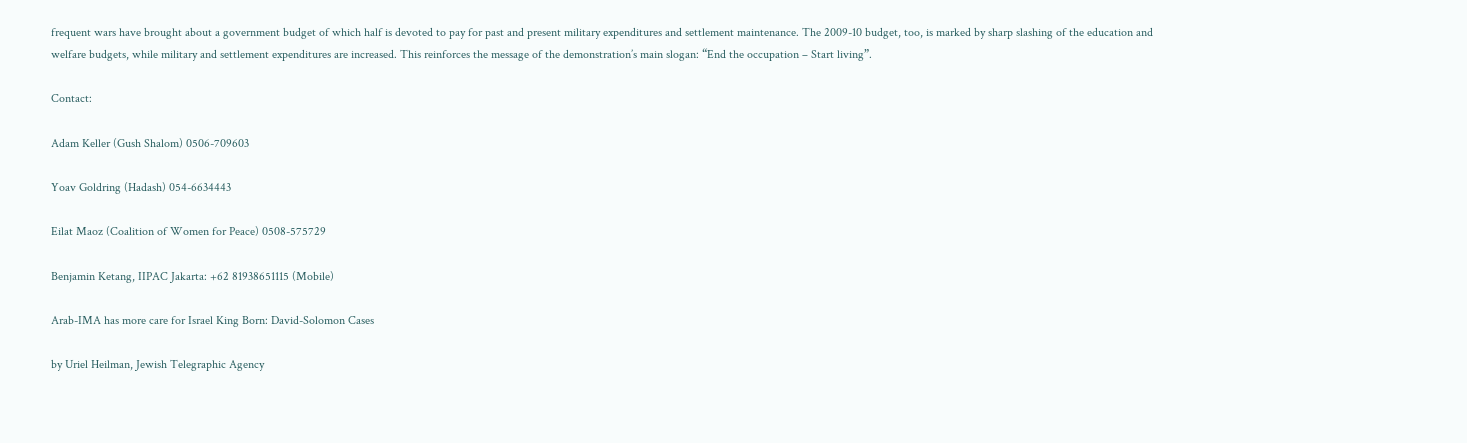frequent wars have brought about a government budget of which half is devoted to pay for past and present military expenditures and settlement maintenance. The 2009-10 budget, too, is marked by sharp slashing of the education and welfare budgets, while military and settlement expenditures are increased. This reinforces the message of the demonstration’s main slogan: “End the occupation – Start living”.

Contact:

Adam Keller (Gush Shalom) 0506-709603

Yoav Goldring (Hadash) 054-6634443

Eilat Maoz (Coalition of Women for Peace) 0508-575729

Benjamin Ketang, IIPAC Jakarta: +62 81938651115 (Mobile)

Arab-IMA has more care for Israel King Born: David-Solomon Cases

by Uriel Heilman, Jewish Telegraphic Agency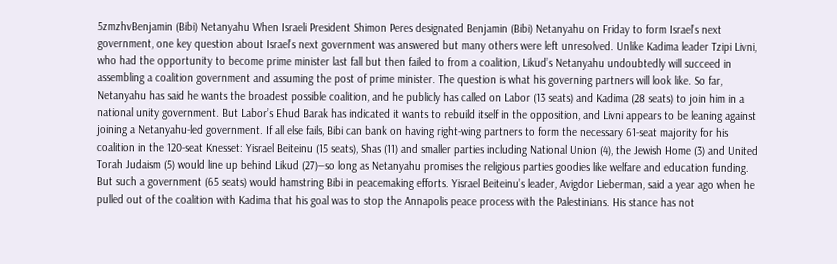5zmzhvBenjamin (Bibi) Netanyahu When Israeli President Shimon Peres designated Benjamin (Bibi) Netanyahu on Friday to form Israel’s next government, one key question about Israel’s next government was answered but many others were left unresolved. Unlike Kadima leader Tzipi Livni, who had the opportunity to become prime minister last fall but then failed to from a coalition, Likud’s Netanyahu undoubtedly will succeed in assembling a coalition government and assuming the post of prime minister. The question is what his governing partners will look like. So far, Netanyahu has said he wants the broadest possible coalition, and he publicly has called on Labor (13 seats) and Kadima (28 seats) to join him in a national unity government. But Labor’s Ehud Barak has indicated it wants to rebuild itself in the opposition, and Livni appears to be leaning against joining a Netanyahu-led government. If all else fails, Bibi can bank on having right-wing partners to form the necessary 61-seat majority for his coalition in the 120-seat Knesset: Yisrael Beiteinu (15 seats), Shas (11) and smaller parties including National Union (4), the Jewish Home (3) and United Torah Judaism (5) would line up behind Likud (27)—so long as Netanyahu promises the religious parties goodies like welfare and education funding. But such a government (65 seats) would hamstring Bibi in peacemaking efforts. Yisrael Beiteinu’s leader, Avigdor Lieberman, said a year ago when he pulled out of the coalition with Kadima that his goal was to stop the Annapolis peace process with the Palestinians. His stance has not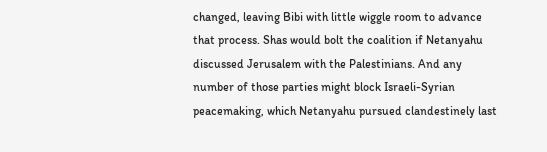changed, leaving Bibi with little wiggle room to advance that process. Shas would bolt the coalition if Netanyahu discussed Jerusalem with the Palestinians. And any number of those parties might block Israeli-Syrian peacemaking, which Netanyahu pursued clandestinely last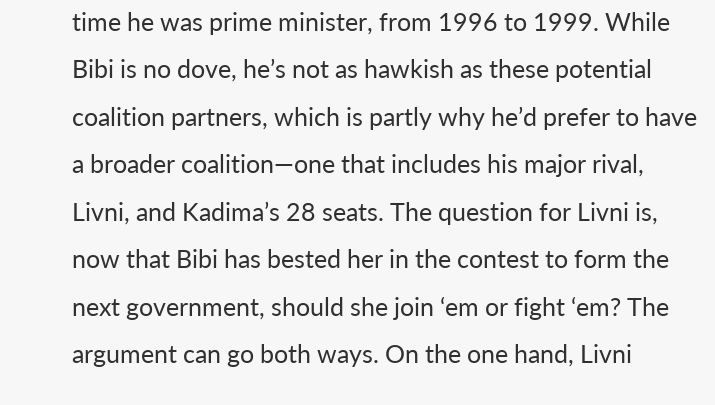time he was prime minister, from 1996 to 1999. While Bibi is no dove, he’s not as hawkish as these potential coalition partners, which is partly why he’d prefer to have a broader coalition—one that includes his major rival, Livni, and Kadima’s 28 seats. The question for Livni is, now that Bibi has bested her in the contest to form the next government, should she join ‘em or fight ‘em? The argument can go both ways. On the one hand, Livni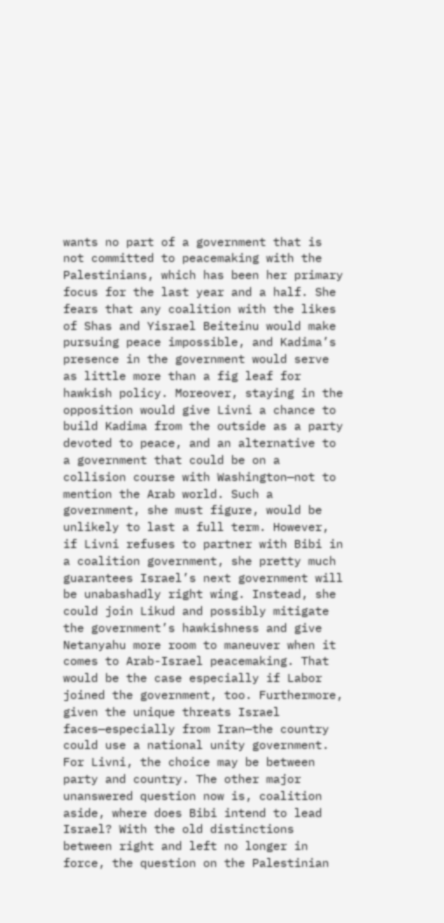wants no part of a government that is not committed to peacemaking with the Palestinians, which has been her primary focus for the last year and a half. She fears that any coalition with the likes of Shas and Yisrael Beiteinu would make pursuing peace impossible, and Kadima’s presence in the government would serve as little more than a fig leaf for hawkish policy. Moreover, staying in the opposition would give Livni a chance to build Kadima from the outside as a party devoted to peace, and an alternative to a government that could be on a collision course with Washington—not to mention the Arab world. Such a government, she must figure, would be unlikely to last a full term. However, if Livni refuses to partner with Bibi in a coalition government, she pretty much guarantees Israel’s next government will be unabashadly right wing. Instead, she could join Likud and possibly mitigate the government’s hawkishness and give Netanyahu more room to maneuver when it comes to Arab-Israel peacemaking. That would be the case especially if Labor joined the government, too. Furthermore, given the unique threats Israel faces—especially from Iran—the country could use a national unity government. For Livni, the choice may be between party and country. The other major unanswered question now is, coalition aside, where does Bibi intend to lead Israel? With the old distinctions between right and left no longer in force, the question on the Palestinian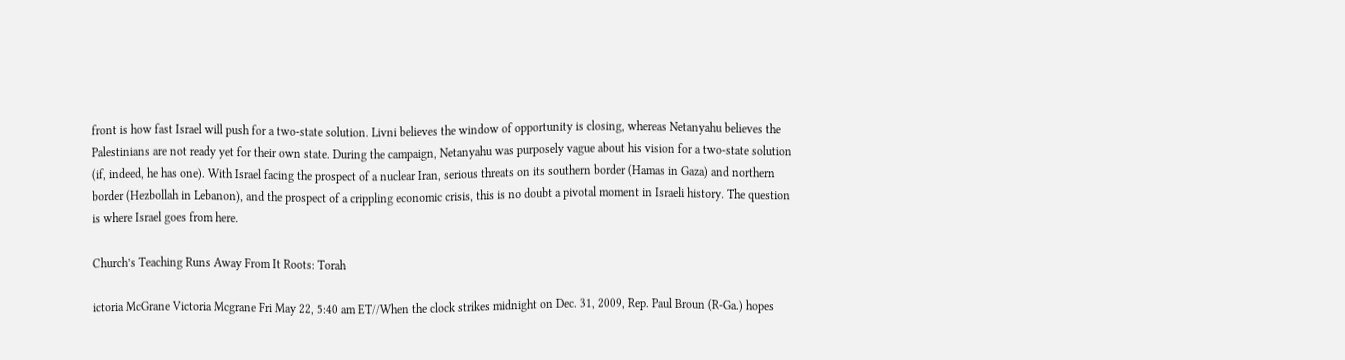front is how fast Israel will push for a two-state solution. Livni believes the window of opportunity is closing, whereas Netanyahu believes the Palestinians are not ready yet for their own state. During the campaign, Netanyahu was purposely vague about his vision for a two-state solution (if, indeed, he has one). With Israel facing the prospect of a nuclear Iran, serious threats on its southern border (Hamas in Gaza) and northern border (Hezbollah in Lebanon), and the prospect of a crippling economic crisis, this is no doubt a pivotal moment in Israeli history. The question is where Israel goes from here.

Church’s Teaching Runs Away From It Roots: Torah

ictoria McGrane Victoria Mcgrane Fri May 22, 5:40 am ET//When the clock strikes midnight on Dec. 31, 2009, Rep. Paul Broun (R-Ga.) hopes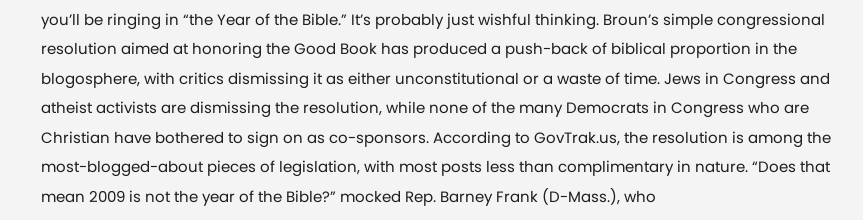you’ll be ringing in “the Year of the Bible.” It’s probably just wishful thinking. Broun’s simple congressional resolution aimed at honoring the Good Book has produced a push-back of biblical proportion in the blogosphere, with critics dismissing it as either unconstitutional or a waste of time. Jews in Congress and atheist activists are dismissing the resolution, while none of the many Democrats in Congress who are Christian have bothered to sign on as co-sponsors. According to GovTrak.us, the resolution is among the most-blogged-about pieces of legislation, with most posts less than complimentary in nature. “Does that mean 2009 is not the year of the Bible?” mocked Rep. Barney Frank (D-Mass.), who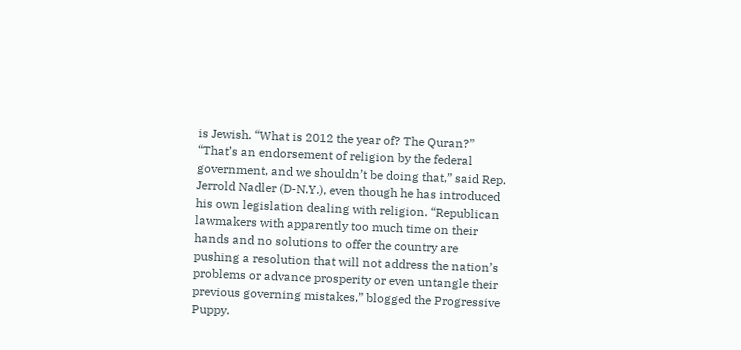is Jewish. “What is 2012 the year of? The Quran?” “That’s an endorsement of religion by the federal government, and we shouldn’t be doing that,” said Rep. Jerrold Nadler (D-N.Y.), even though he has introduced his own legislation dealing with religion. “Republican lawmakers with apparently too much time on their hands and no solutions to offer the country are pushing a resolution that will not address the nation’s problems or advance prosperity or even untangle their previous governing mistakes,” blogged the Progressive Puppy.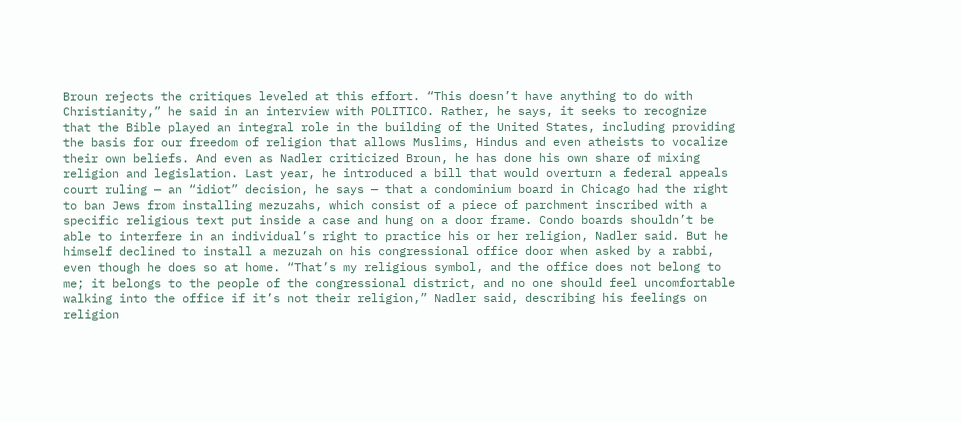Broun rejects the critiques leveled at this effort. “This doesn’t have anything to do with Christianity,” he said in an interview with POLITICO. Rather, he says, it seeks to recognize that the Bible played an integral role in the building of the United States, including providing the basis for our freedom of religion that allows Muslims, Hindus and even atheists to vocalize their own beliefs. And even as Nadler criticized Broun, he has done his own share of mixing religion and legislation. Last year, he introduced a bill that would overturn a federal appeals court ruling — an “idiot” decision, he says — that a condominium board in Chicago had the right to ban Jews from installing mezuzahs, which consist of a piece of parchment inscribed with a specific religious text put inside a case and hung on a door frame. Condo boards shouldn’t be able to interfere in an individual’s right to practice his or her religion, Nadler said. But he himself declined to install a mezuzah on his congressional office door when asked by a rabbi, even though he does so at home. “That’s my religious symbol, and the office does not belong to me; it belongs to the people of the congressional district, and no one should feel uncomfortable walking into the office if it’s not their religion,” Nadler said, describing his feelings on religion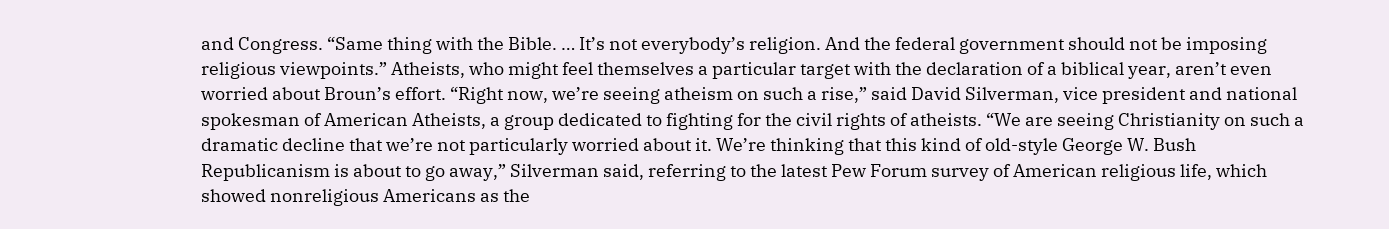and Congress. “Same thing with the Bible. … It’s not everybody’s religion. And the federal government should not be imposing religious viewpoints.” Atheists, who might feel themselves a particular target with the declaration of a biblical year, aren’t even worried about Broun’s effort. “Right now, we’re seeing atheism on such a rise,” said David Silverman, vice president and national spokesman of American Atheists, a group dedicated to fighting for the civil rights of atheists. “We are seeing Christianity on such a dramatic decline that we’re not particularly worried about it. We’re thinking that this kind of old-style George W. Bush Republicanism is about to go away,” Silverman said, referring to the latest Pew Forum survey of American religious life, which showed nonreligious Americans as the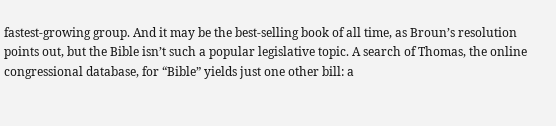fastest-growing group. And it may be the best-selling book of all time, as Broun’s resolution points out, but the Bible isn’t such a popular legislative topic. A search of Thomas, the online congressional database, for “Bible” yields just one other bill: a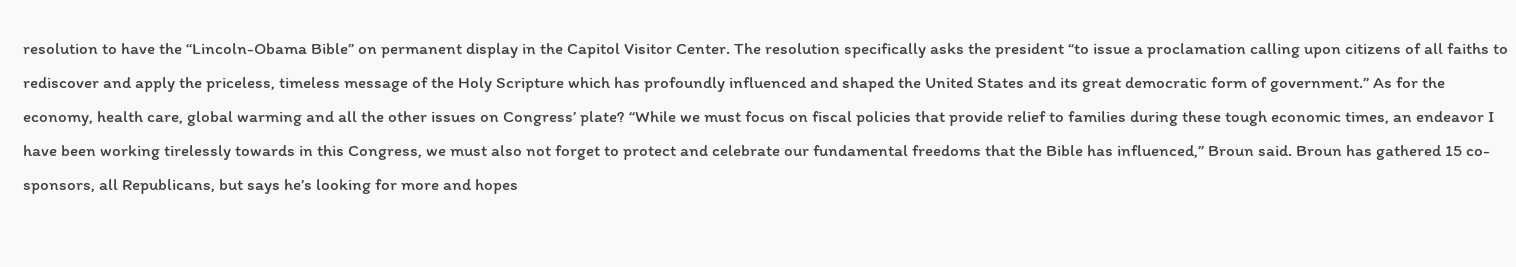resolution to have the “Lincoln-Obama Bible” on permanent display in the Capitol Visitor Center. The resolution specifically asks the president “to issue a proclamation calling upon citizens of all faiths to rediscover and apply the priceless, timeless message of the Holy Scripture which has profoundly influenced and shaped the United States and its great democratic form of government.” As for the economy, health care, global warming and all the other issues on Congress’ plate? “While we must focus on fiscal policies that provide relief to families during these tough economic times, an endeavor I have been working tirelessly towards in this Congress, we must also not forget to protect and celebrate our fundamental freedoms that the Bible has influenced,” Broun said. Broun has gathered 15 co-sponsors, all Republicans, but says he’s looking for more and hopes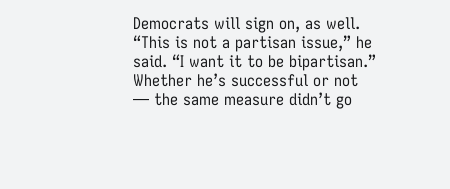Democrats will sign on, as well. “This is not a partisan issue,” he said. “I want it to be bipartisan.” Whether he’s successful or not — the same measure didn’t go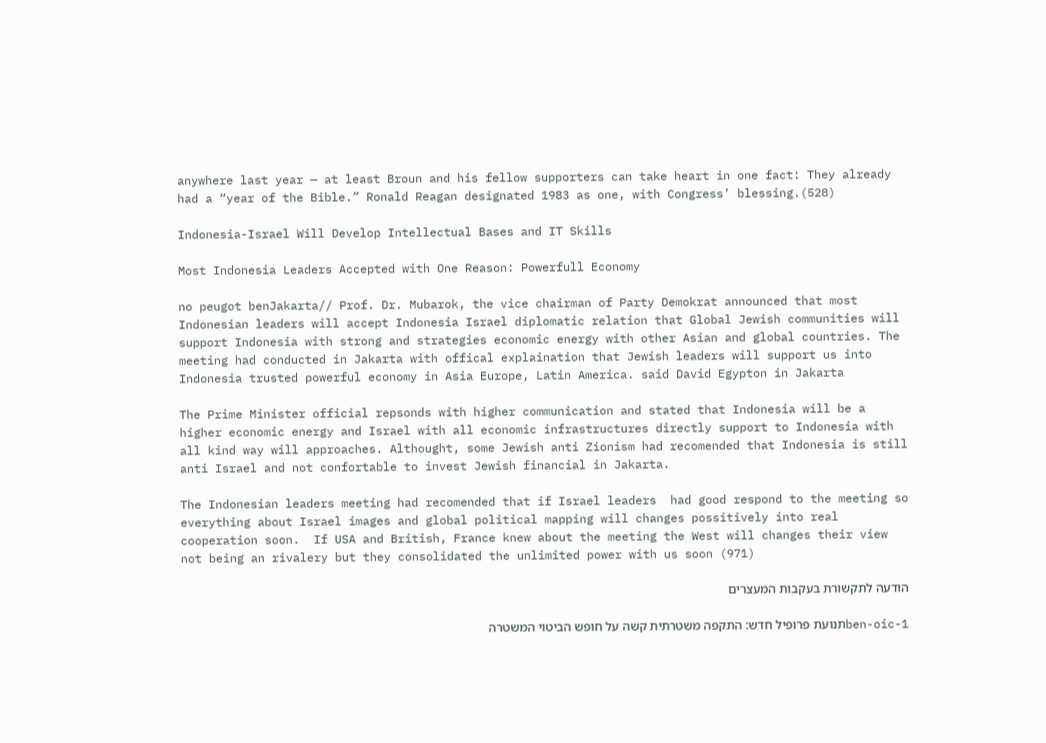anywhere last year — at least Broun and his fellow supporters can take heart in one fact: They already had a “year of the Bible.” Ronald Reagan designated 1983 as one, with Congress’ blessing.(528)

Indonesia-Israel Will Develop Intellectual Bases and IT Skills

Most Indonesia Leaders Accepted with One Reason: Powerfull Economy

no peugot benJakarta// Prof. Dr. Mubarok, the vice chairman of Party Demokrat announced that most Indonesian leaders will accept Indonesia Israel diplomatic relation that Global Jewish communities will support Indonesia with strong and strategies economic energy with other Asian and global countries. The meeting had conducted in Jakarta with offical explaination that Jewish leaders will support us into Indonesia trusted powerful economy in Asia Europe, Latin America. said David Egypton in Jakarta

The Prime Minister official repsonds with higher communication and stated that Indonesia will be a higher economic energy and Israel with all economic infrastructures directly support to Indonesia with all kind way will approaches. Althought, some Jewish anti Zionism had recomended that Indonesia is still anti Israel and not confortable to invest Jewish financial in Jakarta.

The Indonesian leaders meeting had recomended that if Israel leaders  had good respond to the meeting so everything about Israel images and global political mapping will changes possitively into real cooperation soon.  If USA and British, France knew about the meeting the West will changes their view not being an rivalery but they consolidated the unlimited power with us soon (971)

הודעה לתקשורת בעקבות המעצרים

ben-oic-1תנועת פרופיל חדש: התקפה משטרתית קשה על חופש הביטוי המשטרה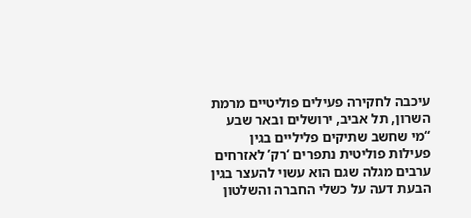עיכבה לחקירה פעילים פוליטיים מרמת השרון, תל אביב, ירושלים ובאר שבע “מי שחשב שתיקים פליליים בגין פעילות פוליטית נתפרים ‘רק’ לאזרחים ערבים מגלה שגם הוא עשוי להעצר בגין הבעת דעה על כשלי החברה והשלטון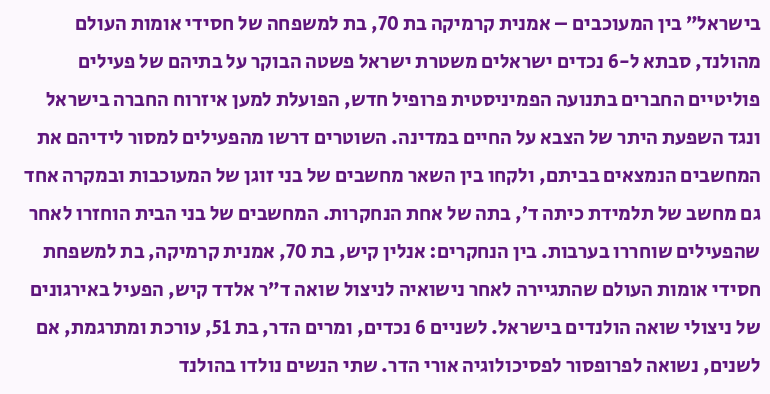בישראל” בין המעוכבים – אמנית קרמיקה בת 70, בת למשפחה של חסידי אומות העולם מהולנד, סבתא ל-6 נכדים ישראלים משטרת ישראל פשטה הבוקר על בתיהם של פעילים פוליטיים החברים בתנועה הפמיניסטית פרופיל חדש, הפועלת למען איזרוח החברה בישראל ונגד השפעת היתר של הצבא על החיים במדינה. השוטרים דרשו מהפעילים למסור לידיהם את המחשבים הנמצאים בביתם, ולקחו בין השאר מחשבים של בני זוגן של המעוכבות ובמקרה אחד גם מחשב של תלמידת כיתה ד’, בתה של אחת הנחקרות. המחשבים של בני הבית הוחזרו לאחר שהפעילים שוחררו בערבות. בין הנחקרים: אנלין קיש, בת 70, אמנית קרמיקה, בת למשפחת חסידי אומות העולם שהתגיירה לאחר נישואיה לניצול שואה ד”ר אלדד קיש, הפעיל באירגונים של ניצולי שואה הולנדים בישראל. לשניים 6 נכדים, ומרים הדר, בת 51, עורכת ומתרגמת, אם לשנים, נשואה לפרופסור לפסיכולוגיה אורי הדר. שתי הנשים נולדו בהולנד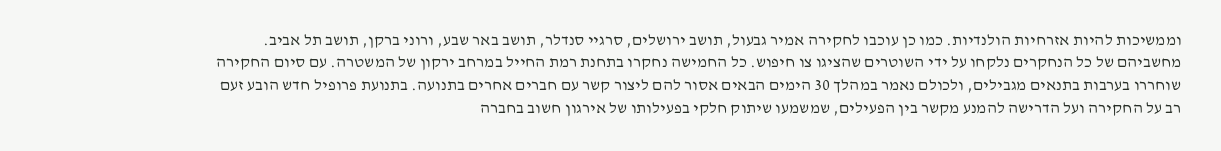וממשיכות להיות אזרחיות הולנדיות. כמו כן עוכבו לחקירה אמיר גבעול, תושב ירושלים, סרגיי סנדלר, תושב באר שבע, ורוני ברקן, תושב תל אביב. מחשביהם של כל הנחקרים נלקחו על ידי השוטרים שהציגו צו חיפוש. כל החמישה נחקרו בתחנת רמת החייל במרחב ירקון של המשטרה. עם סיום החקירה שוחררו בערבות בתנאים מגבילים, ולכולם נאמר במהלך 30 הימים הבאים אסור להם ליצור קשר עם חברים אחרים בתנועה. בתנועת פרופיל חדש הובע זעם רב על החקירה ועל הדרישה להמנע מקשר בין הפעילים, שמשמעו שיתוק חלקי בפעילותו של אירגון חשוב בחברה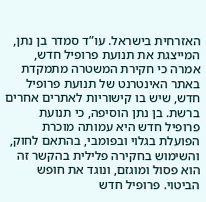האזרחית בישראל. עו”ד סמדר בן נתן, המייצגת את תנועת פרופיל חדש, אמרה כי חקירת המשטרה מתמקדת באתר האינטרנט של תנועת פרופיל חדש, שיש בו קישוריות לאתרים אחרים ברשת. בן נתן הוסיפה, כי תנועת פרופיל חדש היא עמותה מוכרת הפועלת בגלוי ובפומבי, בהתאם לחוק, והשימוש בחקירה פלילית בהקשר זה הוא פסול ומוגזם, ונוגד את חופש הביטוי. פרופיל חדש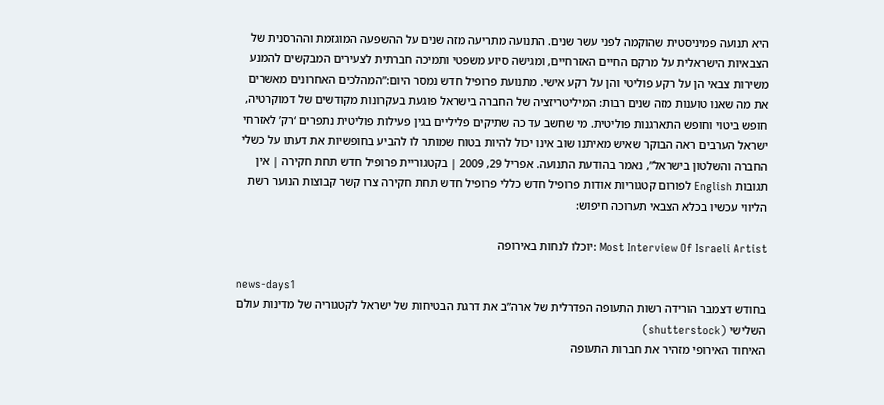היא תנועה פמיניסטית שהוקמה לפני עשר שנים. התנועה מתריעה מזה שנים על ההשפעה המוגזמת וההרסנית של הצבאיות הישראלית על מרקם החיים האזרחיים, ומגישה סיוע משפטי ותמיכה חברתית לצעירים המבקשים להמנע משירות צבאי הן על רקע פוליטי והן על רקע אישי. מתנועת פרופיל חדש נמסר היום:”המהלכים האחרונים מאשרים את מה שאנו טוענות מזה שנים רבות: המיליטריזציה של החברה בישראל פוגעת בעקרונות מקודשים של דמוקרטיה, חופש ביטוי וחופש התארגנות פוליטית. מי שחשב עד כה שתיקים פליליים בגין פעילות פוליטית נתפרים ‘רק’ לאזרחי ישראל הערבים ראה הבוקר שאיש מאיתנו שוב אינו יכול להיות בטוח שמותר לו להביע בחופשיות את דעתו על כשלי החברה והשלטון בישראל”, נאמר בהודעת התנועה. אפריל 29, 2009 | בקטגוריית פרופיל חדש תחת חקירה | אין תגובות English לפורום קטגוריות אודות פרופיל חדש כללי פרופיל חדש תחת חקירה צרו קשר קבוצות הנוער רשת הליווי עכשיו בכלא הצבאי תערוכה חיפוש:

Most Interview Of Israeli Artist :יוכלו לנחות באירופה

news-days1
בחודש דצמבר הורידה רשות התעופה הפדרלית של ארה”ב את דרגת הבטיחות של ישראל לקטגוריה של מדינות עולם השלישי (shutterstock)
האיחוד האירופי מזהיר את חברות התעופה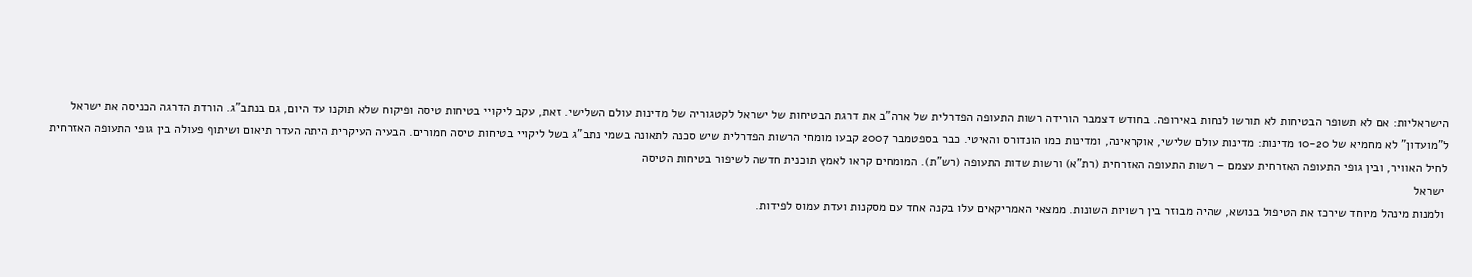הישראליות: אם לא תשופר הבטיחות לא תורשו לנחות באירופה. בחודש דצמבר הורידה רשות התעופה הפדרלית של ארה”ב את דרגת הבטיחות של ישראל לקטגוריה של מדינות עולם השלישי. זאת, עקב ליקויי בטיחות טיסה ופיקוח שלא תוקנו עד היום, גם בנתב”ג. הורדת הדרגה הכניסה את ישראל ל”מועדון” לא מחמיא של 10-20 מדינות: מדינות עולם שלישי, אוקראינה, ומדינות כמו הונדורס והאיטי. כבר בספטמבר 2007 קבעו מומחי הרשות הפדרלית שיש סכנה לתאונה בשמי נתב”ג בשל ליקויי בטיחות טיסה חמורים. הבעיה העיקרית היתה העדר תיאום ושיתוף פעולה בין גופי התעופה האזרחית לחיל האוויר, ובין גופי התעופה האזרחית עצמם – רשות התעופה האזרחית (רת”א) ורשות שדות התעופה (רש”ת). המומחים קראו לאמץ תוכנית חדשה לשיפור בטיחות הטיסה
 ישראל
 ולמנות מינהל מיוחד שירכז את הטיפול בנושא, שהיה מבוזר בין רשויות השונות. ממצאי האמריקאים עלו בקנה אחד עם מסקנות ועדת עמוס לפידות.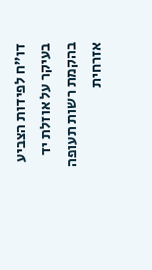דו”ח לפידות הצביע בעיקר על אוזלת יד בהקמת רשות תעופה אזרחית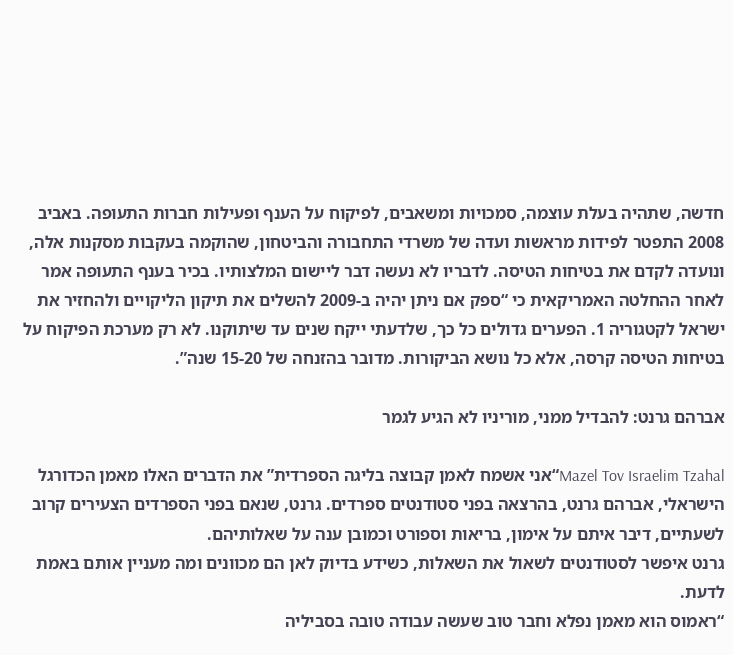חדשה, שתהיה בעלת עוצמה, סמכויות ומשאבים, לפיקוח על הענף ופעילות חברות התעופה. באביב 2008 התפטר לפידות מראשות ועדה של משרדי התחבורה והביטחון, שהוקמה בעקבות מסקנות אלה, ונועדה לקדם את בטיחות הטיסה. לדבריו לא נעשה דבר ליישום המלצותיו. בכיר בענף התעופה אמר לאחר ההחלטה האמריקאית כי “ספק אם ניתן יהיה ב-2009 להשלים את תיקון הליקויים ולהחזיר את ישראל לקטגוריה 1. הפערים גדולים כל כך, שלדעתי ייקח שנים עד שיתוקנו. לא רק מערכת הפיקוח על בטיחות הטיסה קרסה, אלא כל נושא הביקורות. מדובר בהזנחה של 15-20 שנה”.

אברהם גרנט: להבדיל ממני, מוריניו לא הגיע לגמר

Mazel Tov Israelim Tzahal“אני אשמח לאמן קבוצה בליגה הספרדית” את הדברים האלו מאמן הכדורגל הישראלי, אברהם גרנט, בהרצאה בפני סטודנטים ספרדים. גרנט, שנאם בפני הספרדים הצעירים קרוב לשעתיים, דיבר איתם על אימון, בריאות וספורט וכמובן ענה על שאלותיהם.
גרנט איפשר לסטודנטים לשאול את השאלות, כשידע בדיוק לאן הם מכוונים ומה מעניין אותם באמת לדעת.
“ראמוס הוא מאמן נפלא וחבר טוב שעשה עבודה טובה בסביליה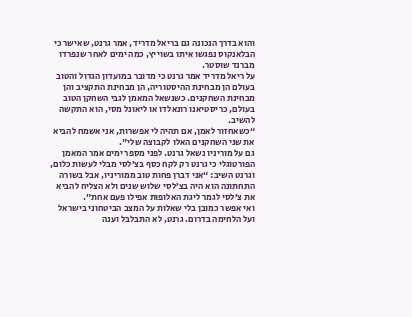והוא בדרך הנכונה גם בריאל מדריד, אמר גרנט, שאישר כי הבלאנקוס נפגשו איתו בשוייץ, כמה ימים לאחר שנפרדו מברנד שוסטר.
על ריאל מדריד אמר גרנט כי מדובר במועדון הגדול והטוב בעולם הן מבחינת ההיסטוריה, הן מבחינת התקציב והן מבחינת השחקנים. כשנשאל המאמן לגבי השחקן הטוב בעולם, כריסטיאנו רונאלדו או ליאונל מסי, הוא התקשה להשיב.
“כשאחזור לאמן, אם תהיה לי אפשרות, אני אשמח להביא את שני השחקנים האלו לקבוצה שלי”.
גם על מוריניו נשאל גרנט. לפני מספר ימים אמר המאמן הפורטוגלי כי גרנט רק לקח כסף בצ’לסי מבלי לעשות כלום, וגרנט השיב: “אני דברן פחות טוב ממוריניו, אבל בשורה התחתונה הוא היה בצ’לסי שלוש שנים ולא הצליח להביא את צ’לסי לגמר ליגת האלופות אפילו פעם אחת”.
ואי אפשר כמובן בלי שאלות על המצב הביטחוני בישראל ועל הלחימה בדרום. גרנט, לא התבלבל וענה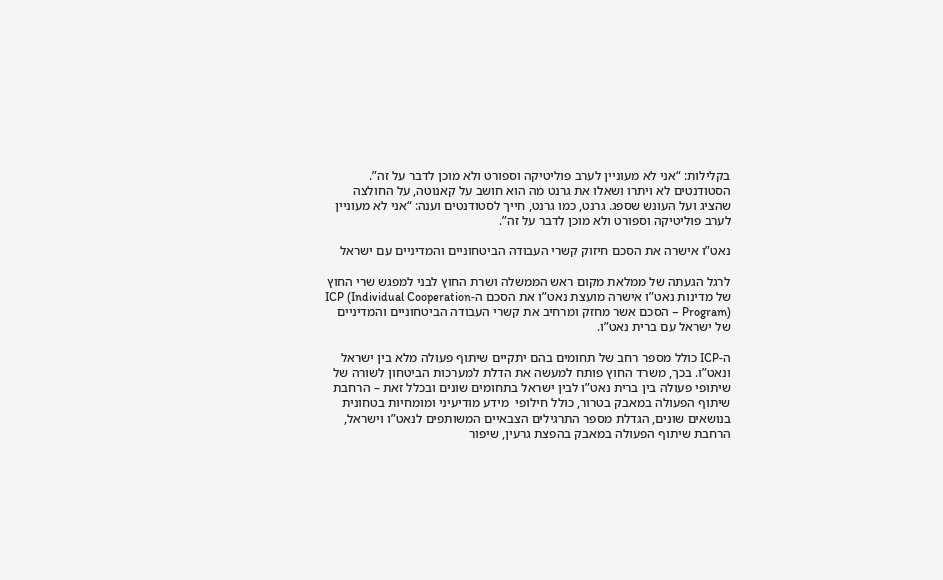בקלילות: “אני לא מעוניין לערב פוליטיקה וספורט ולא מוכן לדבר על זה”.
הסטודנטים לא ויתרו ושאלו את גרנט מה הוא חושב על קאנוטה, על החולצה שהציג ועל העונש שספג. גרנט, כמו גרנט, חייך לסטודנטים וענה: “אני לא מעוניין לערב פוליטיקה וספורט ולא מוכן לדבר על זה”.

נאט”ו אישרה את הסכם חיזוק קשרי העבודה הביטחוניים והמדיניים עם ישראל

לרגל הגעתה של ממלאת מקום ראש הממשלה ושרת החוץ לבני למפגש שרי החוץ של מדינות נאט”ו אישרה מועצת נאט”ו את הסכם ה-ICP (Individual Cooperation Program) – הסכם אשר מחזק ומרחיב את קשרי העבודה הביטחוניים והמדיניים של ישראל עם ברית נאט”ו.

ה-ICP כולל מספר רחב של תחומים בהם יתקיים שיתוף פעולה מלא בין ישראל ונאט”ו. בכך, משרד החוץ פותח למעשה את הדלת למערכות הביטחון לשורה של שיתופי פעולה בין ברית נאט”ו לבין ישראל בתחומים שונים ובכלל זאת – הרחבת שיתוף הפעולה במאבק בטרור, כולל חילופי  מידע מודיעיני ומומחיות בטחונית בנושאים שונים, הגדלת מספר התרגילים הצבאיים המשותפים לנאט”ו וישראל, הרחבת שיתוף הפעולה במאבק בהפצת גרעין, שיפור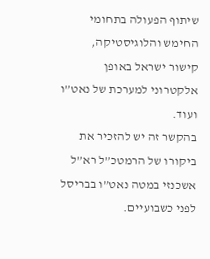שיתוף הפעולה בתחומי החימש והלוגיסטיקה, קישור ישראל באופן אלקטרוני למערכת של נאט”ו ועוד.
בהקשר זה יש להזכיר את ביקורו של הרמטכ”ל רא”ל אשכנזי במטה נאט”ו בבריסל לפני כשבועיים.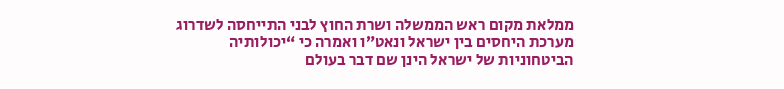ממלאת מקום ראש הממשלה ושרת החוץ לבני התייחסה לשדרוג מערכת היחסים בין ישראל ונאט”ו ואמרה כי “יכולותיה הביטחוניות של ישראל הינן שם דבר בעולם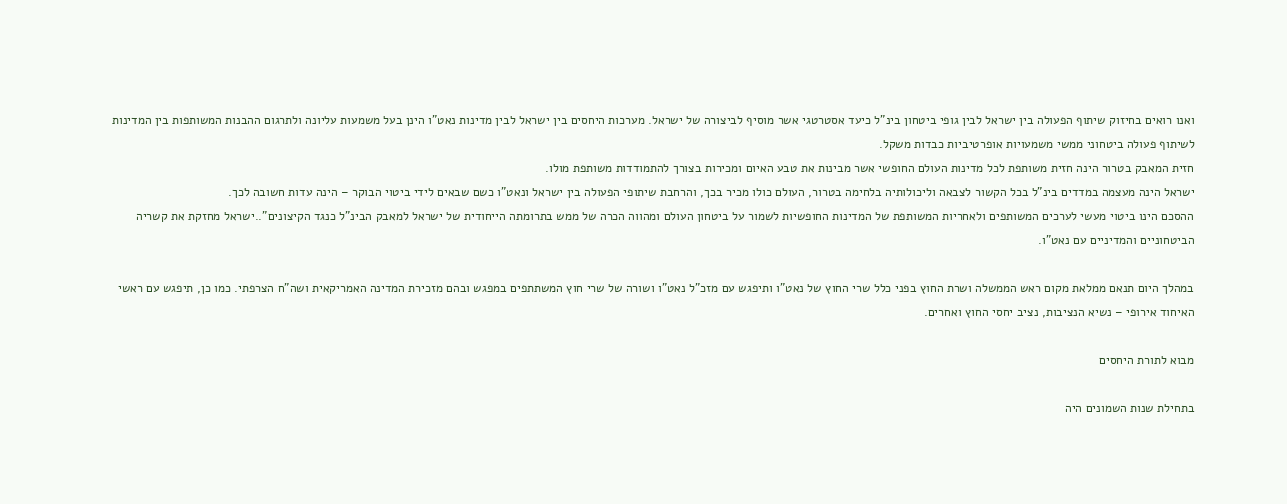ואנו רואים בחיזוק שיתוף הפעולה בין ישראל לבין גופי ביטחון בינ”ל כיעד אסטרטגי אשר מוסיף לביצורה של ישראל. מערכות היחסים בין ישראל לבין מדינות נאט”ו הינן בעל משמעות עליונה ולתרגום ההבנות המשותפות בין המדינות לשיתוף פעולה ביטחוני ממשי משמעויות אופרטיביות כבדות משקל.
חזית המאבק בטרור הינה חזית משותפת לכל מדינות העולם החופשי אשר מבינות את טבע האיום ומכירות בצורך להתמודדות משותפת מולו.
ישראל הינה מעצמה במדדים בינ”ל בכל הקשור לצבאה וליכולותיה בלחימה בטרור, העולם כולו מכיר בכך, והרחבת שיתופי הפעולה בין ישראל ונאט”ו כשם שבאים לידי ביטוי הבוקר – הינה עדות חשובה לכך.
ההסכם הינו ביטוי מעשי לערכים המשותפים ולאחריות המשותפת של המדינות החופשיות לשמור על ביטחון העולם ומהווה הכרה של ממש בתרומתה הייחודית של ישראל למאבק הבינ”ל כנגד הקיצונים”..ישראל מחזקת את קשריה הביטחוניים והמדיניים עם נאט”ו.

במהלך היום תנאם ממלאת מקום ראש הממשלה ושרת החוץ בפני כלל שרי החוץ של נאט”ו ותיפגש עם מזכ”ל נאט”ו ושורה של שרי חוץ המשתתפים במפגש ובהם מזכירת המדינה האמריקאית ושה”ח הצרפתי. כמו כן, תיפגש עם ראשי האיחוד אירופי – נשיא הנציבות, נציב יחסי החוץ ואחרים.

מבוא לתורת היחסים

בתחילת שנות השמונים היה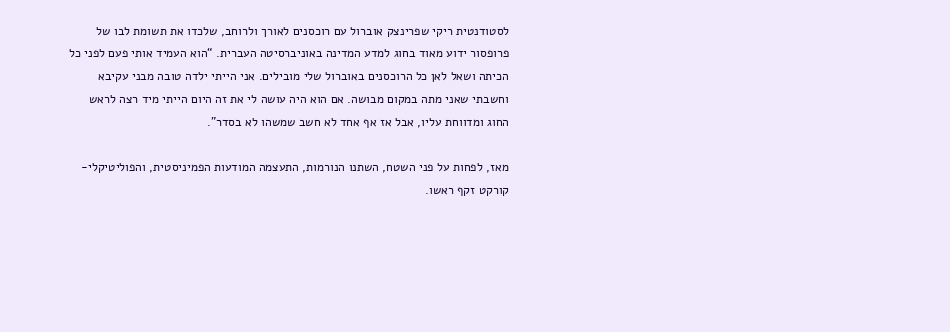לסטודנטית ריקי שפרינצק אוברול עם רוכסנים לאורך ולרוחב, שלכדו את תשומת לבו של פרופסור ידוע מאוד בחוג למדע המדינה באוניברסיטה העברית. “הוא העמיד אותי פעם לפני כל הכיתה ושאל לאן כל הרוכסנים באוברול שלי מובילים. אני הייתי ילדה טובה מבני עקיבא וחשבתי שאני מתה במקום מבושה. אם הוא היה עושה לי את זה היום הייתי מיד רצה לראש החוג ומדווחת עליו, אבל אז אף אחד לא חשב שמשהו לא בסדר”.

מאז, לפחות על פני השטח, השתנו הנורמות, התעצמה המודעות הפמיניסטית, והפוליטיקלי-קורקט זקף ראשו.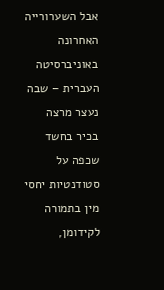אבל השערורייה האחרונה באוניברסיטה העברית – שבה נעצר מרצה בכיר בחשד שכפה על סטודנטיות יחסי מין בתמורה לקידומן,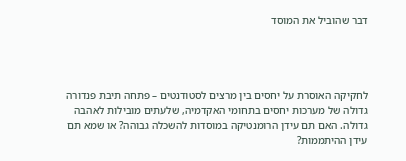דבר שהוביל את המוסד




לחקיקה האוסרת על יחסים בין מרצים לסטודנטים – פתחה תיבת פנדורה גדולה של מערכות יחסים בתחומי האקדמיה, שלעתים מובילות לאהבה גדולה. האם תם עידן הרומנטיקה במוסדות להשכלה גבוהה? או שמא תם עידן ההיתממות?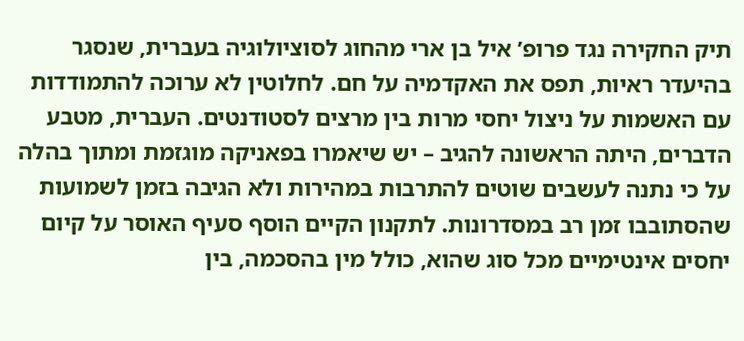תיק החקירה נגד פרופ’ איל בן ארי מהחוג לסוציולוגיה בעברית, שנסגר בהיעדר ראיות, תפס את האקדמיה על חם. לחלוטין לא ערוכה להתמודדות עם האשמות על ניצול יחסי מרות בין מרצים לסטודנטים. העברית, מטבע הדברים, היתה הראשונה להגיב – יש שיאמרו בפאניקה מוגזמת ומתוך בהלה על כי נתנה לעשבים שוטים להתרבות במהירות ולא הגיבה בזמן לשמועות שהסתובבו זמן רב במסדרונות. לתקנון הקיים הוסף סעיף האוסר על קיום יחסים אינטימיים מכל סוג שהוא, כולל מין בהסכמה, בין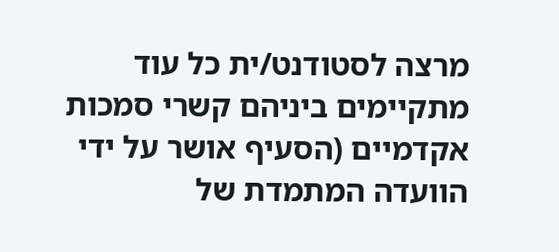מרצה לסטודנט/ית כל עוד מתקיימים ביניהם קשרי סמכות אקדמיים (הסעיף אושר על ידי הוועדה המתמדת של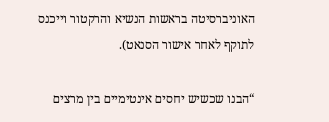האוניברסיטה בראשות הנשיא והרקטור וייכנס לתוקף לאחר אישור הסנאט).

“הבנו שכשיש יחסים אינטימיים בין מרצים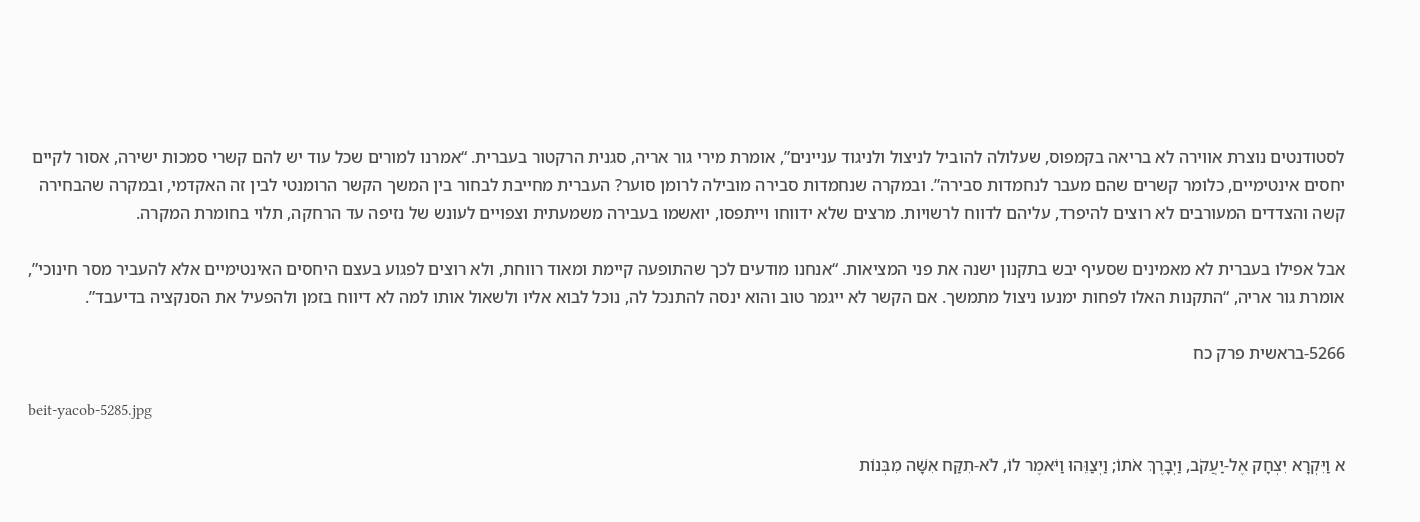לסטודנטים נוצרת אווירה לא בריאה בקמפוס, שעלולה להוביל לניצול ולניגוד עניינים”, אומרת מירי גור אריה, סגנית הרקטור בעברית. “אמרנו למורים שכל עוד יש להם קשרי סמכות ישירה, אסור לקיים יחסים אינטימיים, כלומר קשרים שהם מעבר לנחמדות סבירה”. ובמקרה שנחמדות סבירה מובילה לרומן סוער? העברית מחייבת לבחור בין המשך הקשר הרומנטי לבין זה האקדמי, ובמקרה שהבחירה קשה והצדדים המעורבים לא רוצים להיפרד, עליהם לדווח לרשויות. מרצים שלא ידווחו וייתפסו, יואשמו בעבירה משמעתית וצפויים לעונש של נזיפה עד הרחקה, תלוי בחומרת המקרה.

אבל אפילו בעברית לא מאמינים שסעיף יבש בתקנון ישנה את פני המציאות. “אנחנו מודעים לכך שהתופעה קיימת ומאוד רווחת, ולא רוצים לפגוע בעצם היחסים האינטימיים אלא להעביר מסר חינוכי”, אומרת גור אריה, “התקנות האלו לפחות ימנעו ניצול מתמשך. אם הקשר לא ייגמר טוב והוא ינסה להתנכל לה, נוכל לבוא אליו ולשאול אותו למה לא דיווח בזמן ולהפעיל את הסנקציה בדיעבד”.

5266-בראשית פרק כח

beit-yacob-5285.jpg

א וַיִּקְרָא יִצְחָק אֶל-יַעֲקֹב, וַיְבָרֶךְ אֹתוֹ; וַיְצַוֵּהוּ וַיֹּאמֶר לוֹ, לֹא-תִקַּח אִשָּׁה מִבְּנוֹת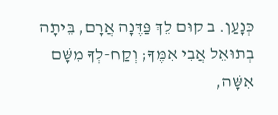כְּנָעַן. ב קוּם לֵךְ פַּדֶּנָה אֲרָם, בֵּיתָה בְתוּאֵל אֲבִי אִמֶּךָ; וְקַח-לְךָ מִשָּׁם אִשָּׁה,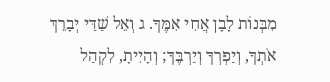מִבְּנוֹת לָבָן אֲחִי אִמֶּךָ. ג וְאֵל שַׁדַּי יְבָרֵךְ אֹתְךָ, וְיַפְרְךָ וְיַרְבֶּךָ; וְהָיִיתָ, לִקְהַל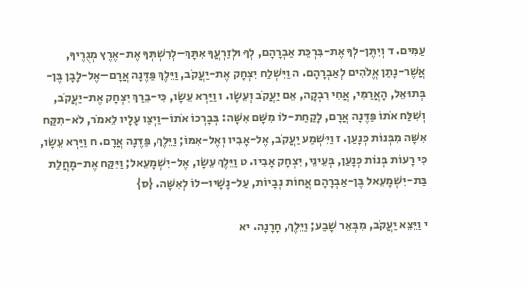עַמִּים. ד וְיִתֶּן-לְךָ אֶת-בִּרְכַּת אַבְרָהָם, לְךָ וּלְזַרְעֲךָ אִתָּךְ–לְרִשְׁתְּךָ אֶת-אֶרֶץ מְגֻרֶיךָ, אֲשֶׁר-נָתַן אֱלֹהִים לְאַבְרָהָם. ה וַיִּשְׁלַח יִצְחָק אֶת-יַעֲקֹב, וַיֵּלֶךְ פַּדֶּנָה אֲרָם–אֶל-לָבָן בֶּן-בְּתוּאֵל, הָאֲרַמִּי, אֲחִי רִבְקָה, אֵם יַעֲקֹב וְעֵשָׂו. ו וַיַּרְא עֵשָׂו, כִּי-בֵרַךְ יִצְחָק אֶת-יַעֲקֹב, וְשִׁלַּח אֹתוֹ פַּדֶּנָה אֲרָם, לָקַחַת-לוֹ מִשָּׁם אִשָּׁה: בְּבָרְכוֹ אֹתוֹ–וַיְצַו עָלָיו לֵאמֹר, לֹא-תִקַּח אִשָּׁה מִבְּנוֹת כְּנָעַן. ז וַיִּשְׁמַע יַעֲקֹב, אֶל-אָבִיו וְאֶל-אִמּוֹ; וַיֵּלֶךְ, פַּדֶּנָה אֲרָם. ח וַיַּרְא עֵשָׂו, כִּי רָעוֹת בְּנוֹת כְּנָעַן, בְּעֵינֵי, יִצְחָק אָבִיו. ט וַיֵּלֶךְ עֵשָׂו, אֶל-יִשְׁמָעֵאל; וַיִּקַּח אֶת-מָחֲלַת בַּת-יִשְׁמָעֵאל בֶּן-אַבְרָהָם אֲחוֹת נְבָיוֹת, עַל-נָשָׁיו–לוֹ לְאִשָּׁה. {ס}

י וַיֵּצֵא יַעֲקֹב, מִבְּאֵר שָׁבַע; וַיֵּלֶךְ, חָרָנָה. יא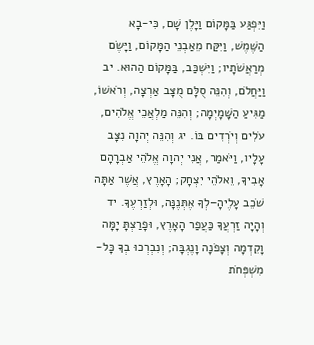וַיִּפְגַּע בַּמָּקוֹם וַיָּלֶן שָׁם, כִּי-בָא הַשֶּׁמֶשׁ, וַיִּקַּח מֵאַבְנֵי הַמָּקוֹם, וַיָּשֶׂם מְרַאֲשֹׁתָיו; וַיִּשְׁכַּב, בַּמָּקוֹם הַהוּא. יב וַיַּחֲלֹם, וְהִנֵּה סֻלָּם מֻצָּב אַרְצָה, וְרֹאשׁוֹ, מַגִּיעַ הַשָּׁמָיְמָה; וְהִנֵּה מַלְאֲכֵי אֱלֹהִים, עֹלִים וְיֹרְדִים בּוֹ. יג וְהִנֵּה יְהוָה נִצָּב עָלָיו, וַיֹּאמַר, אֲנִי יְהוָה אֱלֹהֵי אַבְרָהָם אָבִיךָ, וֵאלֹהֵי יִצְחָק; הָאָרֶץ, אֲשֶׁר אַתָּה שֹׁכֵב עָלֶיהָ–לְךָ אֶתְּנֶנָּה, וּלְזַרְעֶךָ. יד וְהָיָה זַרְעֲךָ כַּעֲפַר הָאָרֶץ, וּפָרַצְתָּ יָמָּה וָקֵדְמָה וְצָפֹנָה וָנֶגְבָּה; וְנִבְרְכוּ בְךָ כָּל-מִשְׁפְּחֹת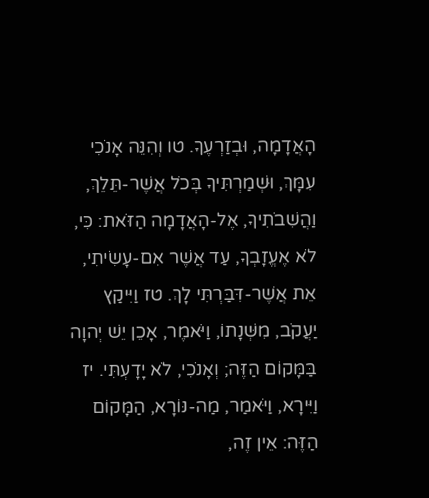הָאֲדָמָה, וּבְזַרְעֶךָ. טו וְהִנֵּה אָנֹכִי עִמָּךְ, וּשְׁמַרְתִּיךָ בְּכֹל אֲשֶׁר-תֵּלֵךְ, וַהֲשִׁבֹתִיךָ, אֶל-הָאֲדָמָה הַזֹּאת: כִּי, לֹא אֶעֱזָבְךָ, עַד אֲשֶׁר אִם-עָשִׂיתִי, אֵת אֲשֶׁר-דִּבַּרְתִּי לָךְ. טז וַיִּיקַץ יַעֲקֹב, מִשְּׁנָתוֹ, וַיֹּאמֶר, אָכֵן יֵשׁ יְהוָה בַּמָּקוֹם הַזֶּה; וְאָנֹכִי, לֹא יָדָעְתִּי. יז וַיִּירָא, וַיֹּאמַר, מַה-נּוֹרָא, הַמָּקוֹם הַזֶּה: אֵין זֶה,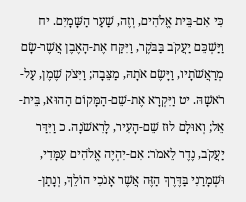כִּי אִם-בֵּית אֱלֹהִים, וְזֶה, שַׁעַר הַשָּׁמָיִם. יח וַיַּשְׁכֵּם יַעֲקֹב בַּבֹּקֶר, וַיִּקַּח אֶת-הָאֶבֶן אֲשֶׁר-שָׂם מְרַאֲשֹׁתָיו, וַיָּשֶׂם אֹתָהּ, מַצֵּבָה; וַיִּצֹק שֶׁמֶן, עַל-רֹאשָׁהּ. יט וַיִּקְרָא אֶת-שֵׁם-הַמָּקוֹם הַהוּא, בֵּית-אֵל; וְאוּלָם לוּז שֵׁם-הָעִיר, לָרִאשֹׁנָה. כ וַיִּדַּר יַעֲקֹב, נֶדֶר לֵאמֹר: אִם-יִהְיֶה אֱלֹהִים עִמָּדִי, וּשְׁמָרַנִי בַּדֶּרֶךְ הַזֶּה אֲשֶׁר אָנֹכִי הוֹלֵךְ, וְנָתַן-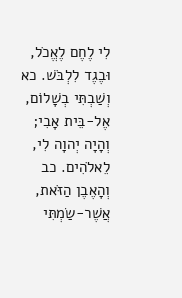לִי לֶחֶם לֶאֱכֹל, וּבֶגֶד לִלְבֹּשׁ. כא וְשַׁבְתִּי בְשָׁלוֹם, אֶל-בֵּית אָבִי; וְהָיָה יְהוָה לִי, לֵאלֹהִים. כב וְהָאֶבֶן הַזֹּאת, אֲשֶׁר-שַׂמְתִּי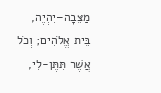מַצֵּבָה–יִהְיֶה, בֵּית אֱלֹהִים; וְכֹל אֲשֶׁר תִּתֶּן-לִי,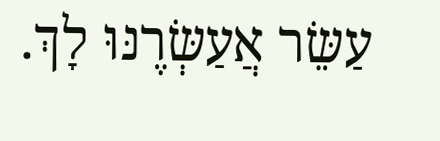עַשֵּׂר אֲעַשְּׂרֶנּוּ לָךְ.